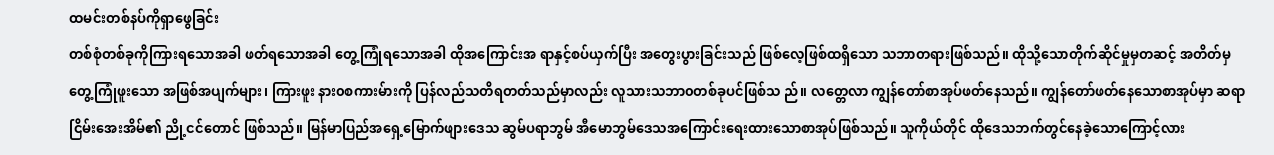ထမင်းတစ်နပ်ကိုရှာဖွေခြင်း
တစ်စုံတစ်ခုကိုကြားရသောအခါ ဖတ်ရသောအခါ တွေ့ကြုံရသောအခါ ထိုအကြောင်းအ ရာနှင့်စပ်ယှက်ပြီး အတွေးပွားခြင်းသည် ဖြစ်လေ့ဖြစ်ထရှိသော သဘာတရားဖြစ်သည်။ ထိုသို့သောတိုက်ဆိုင်မှုမှတဆင့် အတိတ်မှတွေ့ကြုံဖူးသော အဖြစ်အပျက်များ၊ ကြားဖူး နား၀စကားမ်ားကို ပြန်လည်သတိရတတ်သည်မှာလည်း လူသားသဘာ၀တစ်ခုပင်ဖြစ်သ ည်။ လတ္တေလာ ကျွန်တော်စာအုပ်ဖတ်နေသည်။ ကျွန်တော်ဖတ်နေသောစာအုပ်မှာ ဆရာငြိမ်းအေးအိမ်၏ ညို့ငင်တောင် ဖြစ်သည်။ မြန်မာပြည်အရှေ့မြောက်ဖျားဒေသ ဆွမ်ပရာဘွမ် အီမောဘွမ်ဒေသအကြောင်းရေးထားသောစာအုပ်ဖြစ်သည်။ သူကိုယ်တိုင် ထိုဒေသဘက်တွင်နေခဲ့သောကြောင့်လား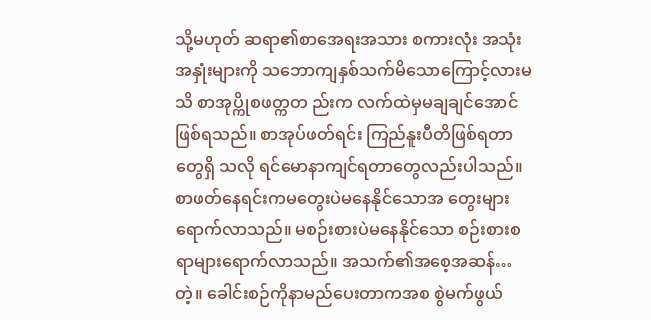သို့မဟုတ် ဆရာ၏စာအေရးအသား စကားလုံး အသုံးအနှုံးများကို သဘောကျနှစ်သက်မိသောကြောင့်လားမသိ စာအုပ္ကိုစဖတ္ကတ ည်းက လက်ထဲမှမချချင်အောင်ဖြစ်ရသည်။ စာအုပ်ဖတ်ရင်း ကြည်နူးပီတိဖြစ်ရတာတွေရှိ သလို ရင်မောနာကျင်ရတာတွေလည်းပါသည်။ စာဖတ်နေရင်းကမတွေးပဲမနေနိုင်သောအ တွေးများရောက်လာသည်။ မစဉ်းစားပဲမနေနိုင်သော စဉ်းစားစရာများရောက်လာသည်။ အသက်၏အစေ့အဆန်…တဲ့။ ခေါင်းစဉ်ကိုနာမည်ပေးတာကအစ စွဲမက်ဖွယ်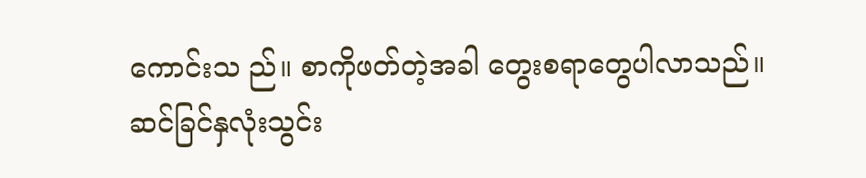ကောင်းသ ည်။ စာကိုဖတ်တဲ့အခါ တွေးစရာတွေပါလာသည်။ ဆင်ခြင်နှလုံးသွင်း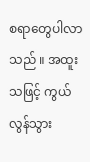စရာတွေပါလာသည် ။ အထူးသဖြင့် ကွယ်လွန်သွား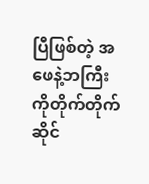ပြီဖြစ်တဲ့ အဖေနဲ့ဘကြီးကိုတိုက်တိုက်ဆိုင်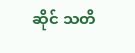ဆိုင် သတိ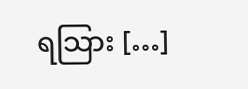ရသြား […]